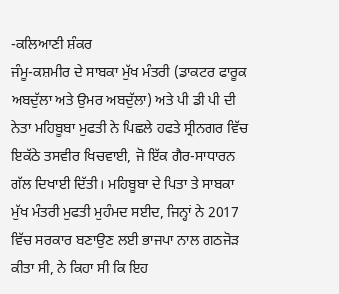-ਕਲਿਆਣੀ ਸ਼ੰਕਰ
ਜੰਮੂ-ਕਸ਼ਮੀਰ ਦੇ ਸਾਬਕਾ ਮੁੱਖ ਮੰਤਰੀ (ਡਾਕਟਰ ਫਾਰੂਕ ਅਬਦੁੱਲਾ ਅਤੇ ਉਮਰ ਅਬਦੁੱਲਾ) ਅਤੇ ਪੀ ਡੀ ਪੀ ਦੀ ਨੇਤਾ ਮਹਿਬੂਬਾ ਮੁਫਤੀ ਨੇ ਪਿਛਲੇ ਹਫਤੇ ਸ੍ਰੀਨਗਰ ਵਿੱਚ ਇਕੱਠੇ ਤਸਵੀਰ ਖਿਚਵਾਈ, ਜੋ ਇੱਕ ਗੈਰ-ਸਾਧਾਰਨ ਗੱਲ ਦਿਖਾਈ ਦਿੱਤੀ। ਮਹਿਬੂਬਾ ਦੇ ਪਿਤਾ ਤੇ ਸਾਬਕਾ ਮੁੱਖ ਮੰਤਰੀ ਮੁਫਤੀ ਮੁਹੰਮਦ ਸਈਦ, ਜਿਨ੍ਹਾਂ ਨੇ 2017 ਵਿੱਚ ਸਰਕਾਰ ਬਣਾਉਣ ਲਈ ਭਾਜਪਾ ਨਾਲ ਗਠਜੋੜ ਕੀਤਾ ਸੀ, ਨੇ ਕਿਹਾ ਸੀ ਕਿ ਇਹ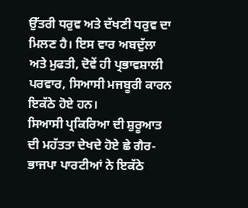ਉੱਤਰੀ ਧਰੁਵ ਅਤੇ ਦੱਖਣੀ ਧਰੁਵ ਦਾ ਮਿਲਣ ਹੈ। ਇਸ ਵਾਰ ਅਬਦੁੱਲਾ ਅਤੇ ਮੁਫਤੀ, ਦੋਵੇਂ ਹੀ ਪ੍ਰਭਾਵਸ਼ਾਲੀ ਪਰਵਾਰ, ਸਿਆਸੀ ਮਜਬੂਰੀ ਕਾਰਨ ਇਕੱਠੇ ਹੋਏ ਹਨ।
ਸਿਆਸੀ ਪ੍ਰਕਿਰਿਆ ਦੀ ਸ਼ੁਰੂਆਤ ਦੀ ਮਹੱਤਤਾ ਦੇਖਦੇ ਹੋਏ ਛੇ ਗੈਰ-ਭਾਜਪਾ ਪਾਰਟੀਆਂ ਨੇ ਇਕੱਠੇ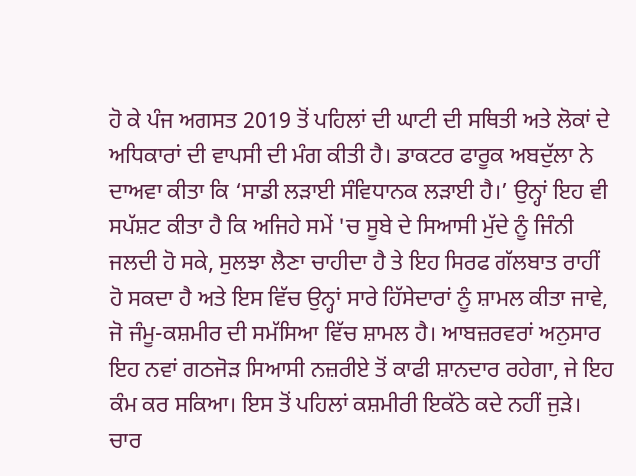ਹੋ ਕੇ ਪੰਜ ਅਗਸਤ 2019 ਤੋਂ ਪਹਿਲਾਂ ਦੀ ਘਾਟੀ ਦੀ ਸਥਿਤੀ ਅਤੇ ਲੋਕਾਂ ਦੇ ਅਧਿਕਾਰਾਂ ਦੀ ਵਾਪਸੀ ਦੀ ਮੰਗ ਕੀਤੀ ਹੈ। ਡਾਕਟਰ ਫਾਰੂਕ ਅਬਦੁੱਲਾ ਨੇ ਦਾਅਵਾ ਕੀਤਾ ਕਿ ‘ਸਾਡੀ ਲੜਾਈ ਸੰਵਿਧਾਨਕ ਲੜਾਈ ਹੈ।’ ਉਨ੍ਹਾਂ ਇਹ ਵੀ ਸਪੱਸ਼ਟ ਕੀਤਾ ਹੈ ਕਿ ਅਜਿਹੇ ਸਮੇਂ 'ਚ ਸੂਬੇ ਦੇ ਸਿਆਸੀ ਮੁੱਦੇ ਨੂੰ ਜਿੰਨੀ ਜਲਦੀ ਹੋ ਸਕੇ, ਸੁਲਝਾ ਲੈਣਾ ਚਾਹੀਦਾ ਹੈ ਤੇ ਇਹ ਸਿਰਫ ਗੱਲਬਾਤ ਰਾਹੀਂ ਹੋ ਸਕਦਾ ਹੈ ਅਤੇ ਇਸ ਵਿੱਚ ਉਨ੍ਹਾਂ ਸਾਰੇ ਹਿੱਸੇਦਾਰਾਂ ਨੂੰ ਸ਼ਾਮਲ ਕੀਤਾ ਜਾਵੇ, ਜੋ ਜੰਮੂ-ਕਸ਼ਮੀਰ ਦੀ ਸਮੱਸਿਆ ਵਿੱਚ ਸ਼ਾਮਲ ਹੈ। ਆਬਜ਼ਰਵਰਾਂ ਅਨੁਸਾਰ ਇਹ ਨਵਾਂ ਗਠਜੋੜ ਸਿਆਸੀ ਨਜ਼ਰੀਏ ਤੋਂ ਕਾਫੀ ਸ਼ਾਨਦਾਰ ਰਹੇਗਾ, ਜੇ ਇਹ ਕੰਮ ਕਰ ਸਕਿਆ। ਇਸ ਤੋਂ ਪਹਿਲਾਂ ਕਸ਼ਮੀਰੀ ਇਕੱਠੇ ਕਦੇ ਨਹੀਂ ਜੁੜੇ।
ਚਾਰ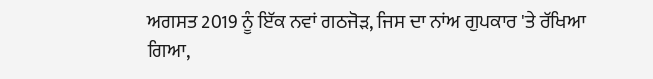ਅਗਸਤ 2019 ਨੂੰ ਇੱਕ ਨਵਾਂ ਗਠਜੋੜ, ਜਿਸ ਦਾ ਨਾਂਅ ਗੁਪਕਾਰ 'ਤੇ ਰੱਖਿਆ ਗਿਆ,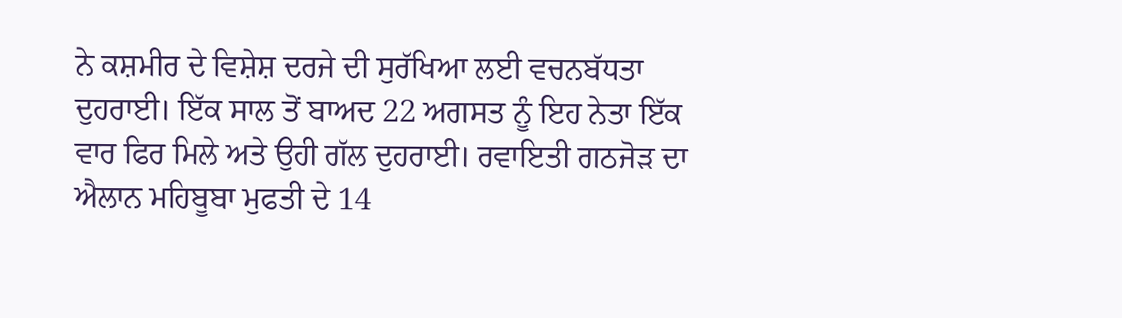ਨੇ ਕਸ਼ਮੀਰ ਦੇ ਵਿਸ਼ੇਸ਼ ਦਰਜੇ ਦੀ ਸੁਰੱਖਿਆ ਲਈ ਵਚਨਬੱਧਤਾ ਦੁਹਰਾਈ। ਇੱਕ ਸਾਲ ਤੋਂ ਬਾਅਦ 22 ਅਗਸਤ ਨੂੰ ਇਹ ਨੇਤਾ ਇੱਕ ਵਾਰ ਫਿਰ ਮਿਲੇ ਅਤੇ ਉਹੀ ਗੱਲ ਦੁਹਰਾਈ। ਰਵਾਇਤੀ ਗਠਜੋੜ ਦਾ ਐਲਾਨ ਮਹਿਬੂਬਾ ਮੁਫਤੀ ਦੇ 14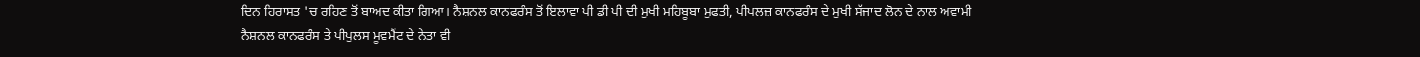ਦਿਨ ਹਿਰਾਸਤ 'ਚ ਰਹਿਣ ਤੋਂ ਬਾਅਦ ਕੀਤਾ ਗਿਆ। ਨੈਸ਼ਨਲ ਕਾਨਫਰੰਸ ਤੋਂ ਇਲਾਵਾ ਪੀ ਡੀ ਪੀ ਦੀ ਮੁਖੀ ਮਹਿਬੂਬਾ ਮੁਫਤੀ, ਪੀਪਲਜ਼ ਕਾਨਫਰੰਸ ਦੇ ਮੁਖੀ ਸੱਜਾਦ ਲੋਨ ਦੇ ਨਾਲ ਅਵਾਮੀ ਨੈਸ਼ਨਲ ਕਾਨਫਰੰਸ ਤੇ ਪੀਪੁਲਸ ਮੂਵਮੈਂਟ ਦੇ ਨੇਤਾ ਵੀ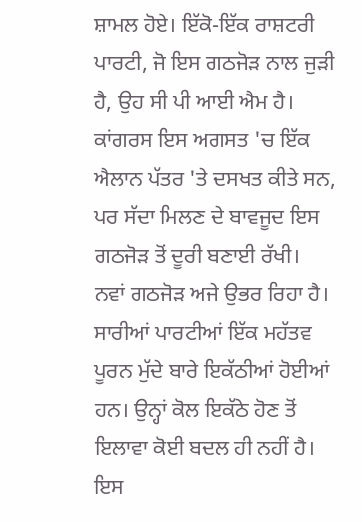ਸ਼ਾਮਲ ਹੋਏ। ਇੱਕੋ-ਇੱਕ ਰਾਸ਼ਟਰੀ ਪਾਰਟੀ, ਜੋ ਇਸ ਗਠਜੋੜ ਨਾਲ ਜੁੜੀ ਹੈ, ਉਹ ਸੀ ਪੀ ਆਈ ਐਮ ਹੈ। ਕਾਂਗਰਸ ਇਸ ਅਗਸਤ 'ਚ ਇੱਕ ਐਲਾਨ ਪੱਤਰ 'ਤੇ ਦਸਖਤ ਕੀਤੇ ਸਨ, ਪਰ ਸੱਦਾ ਮਿਲਣ ਦੇ ਬਾਵਜੂਦ ਇਸ ਗਠਜੋੜ ਤੋਂ ਦੂਰੀ ਬਣਾਈ ਰੱਖੀ।
ਨਵਾਂ ਗਠਜੋੜ ਅਜੇ ਉਭਰ ਰਿਹਾ ਹੈ। ਸਾਰੀਆਂ ਪਾਰਟੀਆਂ ਇੱਕ ਮਹੱਤਵ ਪੂਰਨ ਮੁੱਦੇ ਬਾਰੇ ਇਕੱਠੀਆਂ ਹੋਈਆਂ ਹਨ। ਉਨ੍ਹਾਂ ਕੋਲ ਇਕੱਠੇ ਹੋਣ ਤੋਂ ਇਲਾਵਾ ਕੋਈ ਬਦਲ ਹੀ ਨਹੀਂ ਹੈ। ਇਸ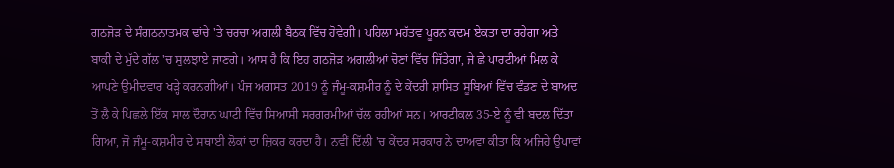ਗਠਜੋੜ ਦੇ ਸੰਗਠਨਾਤਮਕ ਢਾਂਚੇ 'ਤੇ ਚਰਚਾ ਅਗਲੀ ਬੈਠਕ ਵਿੱਚ ਹੋਵੇਗੀ। ਪਹਿਲਾ ਮਹੱਤਵ ਪੂਰਨ ਕਦਮ ਏਕਤਾ ਦਾ ਰਹੇਗਾ ਅਤੇ ਬਾਕੀ ਦੇ ਮੁੱਦੇ ਗੱਲ 'ਚ ਸੁਲਝਾਏ ਜਾਣਗੇ। ਆਸ ਹੈ ਕਿ ਇਹ ਗਠਜੋੜ ਅਗਲੀਆਂ ਚੋਣਾਂ ਵਿੱਚ ਜਿੱਤੇਗਾ, ਜੇ ਛੇ ਪਾਰਟੀਆਂ ਮਿਲ ਕੇ ਆਪਣੇ ਉਮੀਦਵਾਰ ਖੜ੍ਹੇ ਕਰਨਗੀਆਂ। ਪੰਜ ਅਗਸਤ 2019 ਨੂੰ ਜੰਮੂ-ਕਸ਼ਮੀਰ ਨੂੰ ਦੇ ਕੇਂਦਰੀ ਸ਼ਾਸਿਤ ਸੂਬਿਆਂ ਵਿੱਚ ਵੰਡਣ ਦੇ ਬਾਅਦ ਤੋਂ ਲੈ ਕੇ ਪਿਛਲੇ ਇੱਕ ਸਾਲ ਦੌਰਾਨ ਘਾਟੀ ਵਿੱਚ ਸਿਆਸੀ ਸਰਗਰਮੀਆਂ ਚੱਲ ਰਹੀਆਂ ਸਨ। ਆਰਟੀਕਲ 35-ਏ ਨੂੰ ਵੀ ਬਦਲ ਦਿੱਤਾ ਗਿਆ, ਜੋ ਜੰਮੂ-ਕਸ਼ਮੀਰ ਦੇ ਸਥਾਈ ਲੋਕਾਂ ਦਾ ਜ਼ਿਕਰ ਕਰਦਾ ਹੈ। ਨਵੀਂ ਦਿੱਲੀ 'ਚ ਕੇਂਦਰ ਸਰਕਾਰ ਨੇ ਦਾਅਵਾ ਕੀਤਾ ਕਿ ਅਜਿਹੇ ਉਪਾਵਾਂ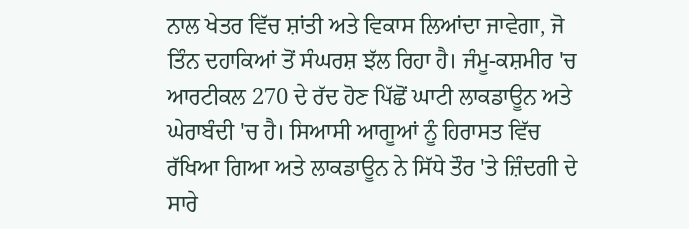ਨਾਲ ਖੇਤਰ ਵਿੱਚ ਸ਼ਾਂਤੀ ਅਤੇ ਵਿਕਾਸ ਲਿਆਂਦਾ ਜਾਵੇਗਾ, ਜੋ ਤਿੰਨ ਦਹਾਕਿਆਂ ਤੋਂ ਸੰਘਰਸ਼ ਝੱਲ ਰਿਹਾ ਹੈ। ਜੰਮੂ-ਕਸ਼ਮੀਰ 'ਚ ਆਰਟੀਕਲ 270 ਦੇ ਰੱਦ ਹੋਣ ਪਿੱਛੋਂ ਘਾਟੀ ਲਾਕਡਾਊਨ ਅਤੇ ਘੇਰਾਬੰਦੀ 'ਚ ਹੈ। ਸਿਆਸੀ ਆਗੂਆਂ ਨੂੰ ਹਿਰਾਸਤ ਵਿੱਚ ਰੱਖਿਆ ਗਿਆ ਅਤੇ ਲਾਕਡਾਊਨ ਨੇ ਸਿੱਧੇ ਤੌਰ 'ਤੇ ਜ਼ਿੰਦਗੀ ਦੇ ਸਾਰੇ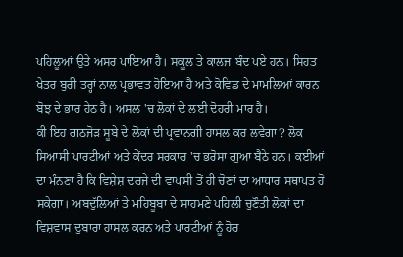ਪਹਿਲੂਆਂ ਉਤੇ ਅਸਰ ਪਾਇਆ ਹੈ। ਸਕੂਲ ਤੇ ਕਾਲਜ ਬੰਦ ਪਏ ਹਨ। ਸਿਹਤ ਖੇਤਰ ਬੁਰੀ ਤਰ੍ਹਾਂ ਨਾਲ ਪ੍ਰਭਾਵਤ ਹੋਇਆ ਹੈ ਅਤੇ ਕੋਵਿਡ ਦੇ ਮਾਮਲਿਆਂ ਕਾਰਨ ਬੋਝ ਦੇ ਭਾਰ ਹੇਠ ਹੈ। ਅਸਲ 'ਚ ਲੋਕਾਂ ਦੇ ਲਈ ਦੋਹਰੀ ਮਾਰ ਹੈ।
ਕੀ ਇਹ ਗਠਜੋੜ ਸੂਬੇ ਦੇ ਲੋਕਾਂ ਦੀ ਪ੍ਰਵਾਨਗੀ ਹਾਸਲ ਕਰ ਲਵੇਗਾ? ਲੋਕ ਸਿਆਸੀ ਪਾਰਟੀਆਂ ਅਤੇ ਕੇਂਦਰ ਸਰਕਾਰ 'ਚ ਭਰੋਸਾ ਗੁਆ ਬੈਠੇ ਹਨ। ਕਈਆਂ ਦਾ ਮੰਨਣਾ ਹੈ ਕਿ ਵਿਸ਼ੇਸ਼ ਦਰਜੇ ਦੀ ਵਾਪਸੀ ਤੋਂ ਹੀ ਚੋਣਾਂ ਦਾ ਆਧਾਰ ਸਥਾਪਤ ਹੋ ਸਕੇਗਾ। ਅਬਦੁੱਲਿਆਂ ਤੇ ਮਹਿਬੂਬਾ ਦੇ ਸਾਹਮਣੇ ਪਹਿਲੀ ਚੁਣੌਤੀ ਲੋਕਾਂ ਦਾ ਵਿਸ਼ਵਾਸ ਦੁਬਾਰਾ ਹਾਸਲ ਕਰਨ ਅਤੇ ਪਾਰਟੀਆਂ ਨੂੰ ਹੋਰ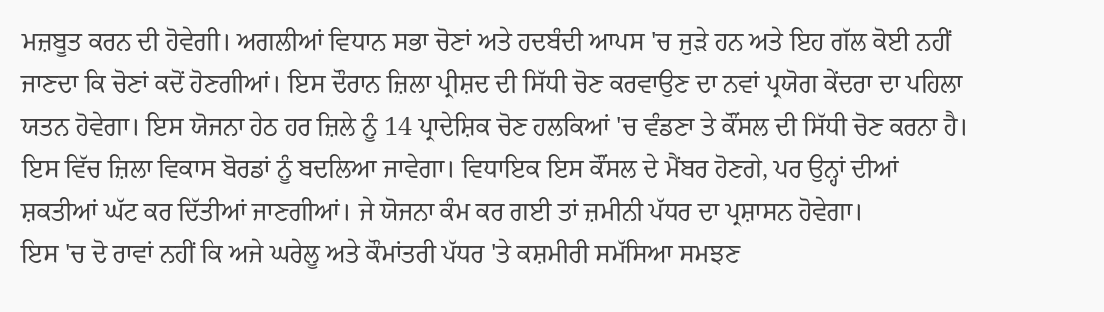ਮਜ਼ਬੂਤ ਕਰਨ ਦੀ ਹੋਵੇਗੀ। ਅਗਲੀਆਂ ਵਿਧਾਨ ਸਭਾ ਚੋਣਾਂ ਅਤੇ ਹਦਬੰਦੀ ਆਪਸ 'ਚ ਜੁੜੇ ਹਨ ਅਤੇ ਇਹ ਗੱਲ ਕੋਈ ਨਹੀਂ ਜਾਣਦਾ ਕਿ ਚੋਣਾਂ ਕਦੋਂ ਹੋਣਗੀਆਂ। ਇਸ ਦੌਰਾਨ ਜ਼ਿਲਾ ਪ੍ਰੀਸ਼ਦ ਦੀ ਸਿੱਧੀ ਚੋਣ ਕਰਵਾਉਣ ਦਾ ਨਵਾਂ ਪ੍ਰਯੋਗ ਕੇਂਦਰਾ ਦਾ ਪਹਿਲਾ ਯਤਨ ਹੋਵੇਗਾ। ਇਸ ਯੋਜਨਾ ਹੇਠ ਹਰ ਜ਼ਿਲੇ ਨੂੰ 14 ਪ੍ਰਾਦੇਸ਼ਿਕ ਚੋਣ ਹਲਕਿਆਂ 'ਚ ਵੰਡਣਾ ਤੇ ਕੌਂਸਲ ਦੀ ਸਿੱਧੀ ਚੋਣ ਕਰਨਾ ਹੈ। ਇਸ ਵਿੱਚ ਜ਼ਿਲਾ ਵਿਕਾਸ ਬੋਰਡਾਂ ਨੂੰ ਬਦਲਿਆ ਜਾਵੇਗਾ। ਵਿਧਾਇਕ ਇਸ ਕੌਂਸਲ ਦੇ ਮੈਂਬਰ ਹੋਣਗੇ, ਪਰ ਉਨ੍ਹਾਂ ਦੀਆਂ ਸ਼ਕਤੀਆਂ ਘੱਟ ਕਰ ਦਿੱਤੀਆਂ ਜਾਣਗੀਆਂ। ਜੇ ਯੋਜਨਾ ਕੰਮ ਕਰ ਗਈ ਤਾਂ ਜ਼ਮੀਨੀ ਪੱਧਰ ਦਾ ਪ੍ਰਸ਼ਾਸਨ ਹੋਵੇਗਾ।
ਇਸ 'ਚ ਦੋ ਰਾਵਾਂ ਨਹੀਂ ਕਿ ਅਜੇ ਘਰੇਲੂ ਅਤੇ ਕੌਮਾਂਤਰੀ ਪੱਧਰ 'ਤੇ ਕਸ਼ਮੀਰੀ ਸਮੱਸਿਆ ਸਮਝਣ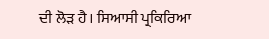ਦੀ ਲੋੜ ਹੈ। ਸਿਆਸੀ ਪ੍ਰਕਿਰਿਆ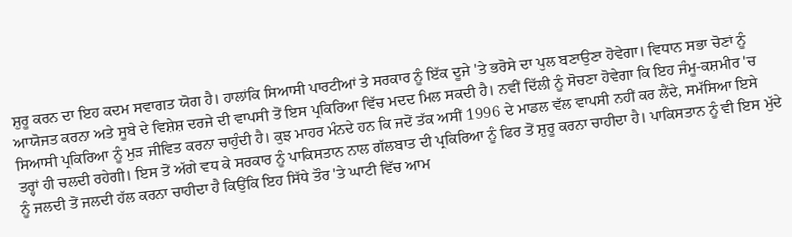ਸ਼ੁਰੂ ਕਰਨ ਦਾ ਇਹ ਕਦਮ ਸਵਾਗਤ ਯੋਗ ਹੈ। ਹਾਲਾਂਕਿ ਸਿਆਸੀ ਪਾਰਟੀਆਂ ਤੇ ਸਰਕਾਰ ਨੂੰ ਇੱਕ ਦੂਜੇ 'ਤੇ ਭਰੋਸੇ ਦਾ ਪੁਲ ਬਣਾਉਣਾ ਹੋਵੇਗਾ। ਵਿਧਾਨ ਸਭਾ ਚੋਣਾਂ ਨੂੰ ਆਯੋਜਤ ਕਰਨਾ ਅਤੇ ਸੂਬੇ ਦੇ ਵਿਸ਼ੇਸ਼ ਦਰਜੇ ਦੀ ਵਾਪਸੀ ਤੋਂ ਇਸ ਪ੍ਰਕਿਰਿਆ ਵਿੱਚ ਮਦਦ ਮਿਲ ਸਕਦੀ ਹੈ। ਨਵੀਂ ਦਿੱਲੀ ਨੂੰ ਸੋਚਣਾ ਹੋਵੇਗਾ ਕਿ ਇਹ ਜੰਮੂ-ਕਸ਼ਮੀਰ 'ਚ ਸਿਆਸੀ ਪ੍ਰਕਿਰਿਆ ਨੂੰ ਮੁੜ ਜੀਵਿਤ ਕਰਨਾ ਚਾਹੁੰਦੀ ਹੈ। ਕੁਝ ਮਾਹਰ ਮੰਨਦੇ ਹਨ ਕਿ ਜਦੋਂ ਤੱਕ ਅਸੀਂ 1996 ਦੇ ਮਾਡਲ ਵੱਲ ਵਾਪਸੀ ਨਹੀਂ ਕਰ ਲੈਂਦੇ, ਸਮੱਸਿਆ ਇਸੇ ਤਰ੍ਹਾਂ ਹੀ ਚਲਦੀ ਰਹੇਗੀ। ਇਸ ਤੋਂ ਅੱਗੇ ਵਧ ਕੇ ਸਰਕਾਰ ਨੂੰ ਪਾਕਿਸਤਾਨ ਨਾਲ ਗੱਲਬਾਤ ਦੀ ਪ੍ਰਕਿਰਿਆ ਨੂੰ ਫਿਰ ਤੋਂ ਸ਼ੁਰੂ ਕਰਨਾ ਚਾਹੀਦਾ ਹੈ। ਪਾਕਿਸਤਾਨ ਨੂੰ ਵੀ ਇਸ ਮੁੱਦੇ ਨੂੰ ਜਲਦੀ ਤੋਂ ਜਲਦੀ ਹੱਲ ਕਰਨਾ ਚਾਹੀਦਾ ਹੈ ਕਿਉਂਕਿ ਇਹ ਸਿੱਧੇ ਤੌਰ 'ਤੇ ਘਾਟੀ ਵਿੱਚ ਆਮ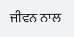ਜੀਵਨ ਨਾਲ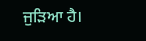ਜੁੜਿਆ ਹੈ।